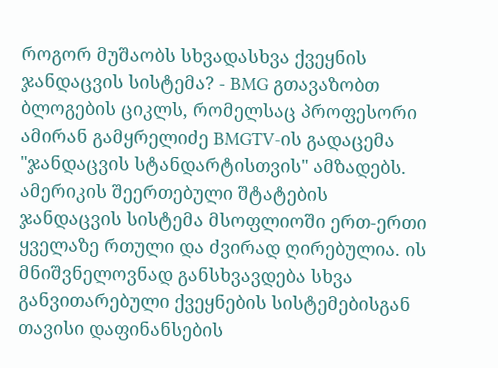როგორ მუშაობს სხვადასხვა ქვეყნის ჯანდაცვის სისტემა? - BMG გთავაზობთ ბლოგების ციკლს, რომელსაც პროფესორი ამირან გამყრელიძე BMGTV-ის გადაცემა "ჯანდაცვის სტანდარტისთვის" ამზადებს.
ამერიკის შეერთებული შტატების ჯანდაცვის სისტემა მსოფლიოში ერთ-ერთი ყველაზე რთული და ძვირად ღირებულია. ის მნიშვნელოვნად განსხვავდება სხვა განვითარებული ქვეყნების სისტემებისგან თავისი დაფინანსების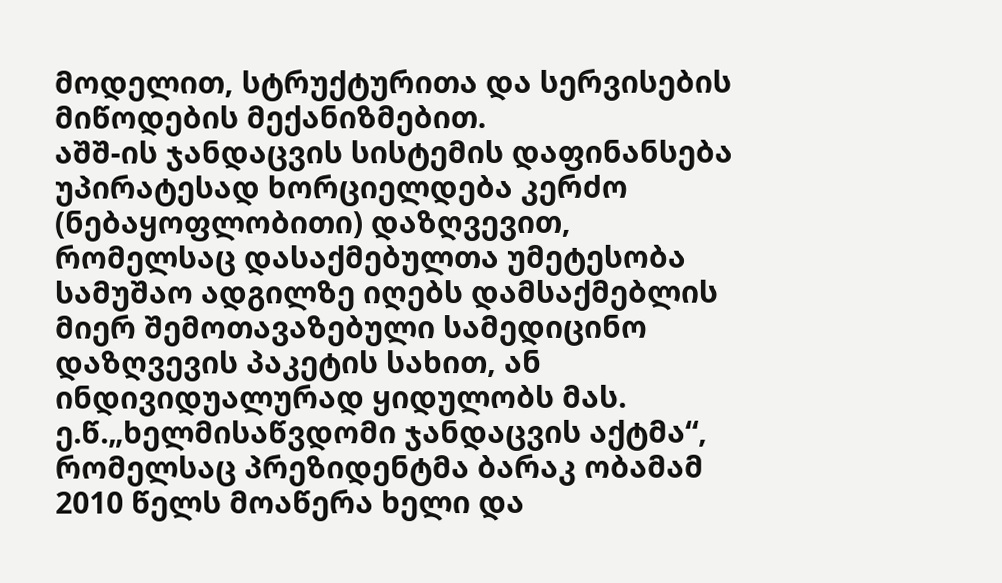მოდელით, სტრუქტურითა და სერვისების მიწოდების მექანიზმებით.
აშშ-ის ჯანდაცვის სისტემის დაფინანსება უპირატესად ხორციელდება კერძო (ნებაყოფლობითი) დაზღვევით, რომელსაც დასაქმებულთა უმეტესობა სამუშაო ადგილზე იღებს დამსაქმებლის მიერ შემოთავაზებული სამედიცინო დაზღვევის პაკეტის სახით, ან ინდივიდუალურად ყიდულობს მას.
ე.წ.„ხელმისაწვდომი ჯანდაცვის აქტმა“, რომელსაც პრეზიდენტმა ბარაკ ობამამ 2010 წელს მოაწერა ხელი და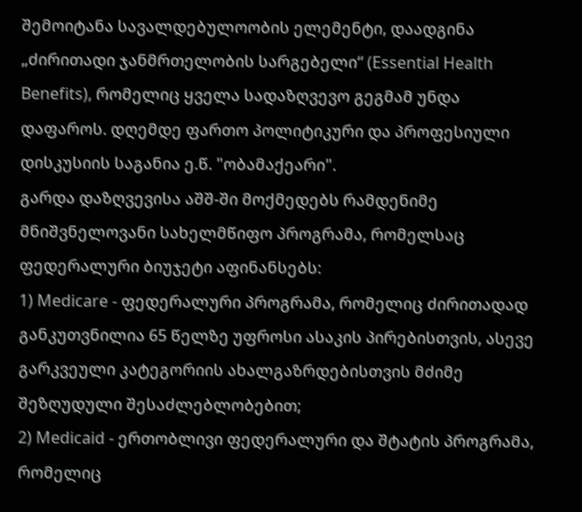შემოიტანა სავალდებულოობის ელემენტი, დაადგინა „ძირითადი ჯანმრთელობის სარგებელი“ (Essential Health Benefits), რომელიც ყველა სადაზღვევო გეგმამ უნდა დაფაროს. დღემდე ფართო პოლიტიკური და პროფესიული დისკუსიის საგანია ე.წ. "ობამაქეარი".
გარდა დაზღვევისა აშშ-ში მოქმედებს რამდენიმე მნიშვნელოვანი სახელმწიფო პროგრამა, რომელსაც ფედერალური ბიუჯეტი აფინანსებს:
1) Medicare - ფედერალური პროგრამა, რომელიც ძირითადად განკუთვნილია 65 წელზე უფროსი ასაკის პირებისთვის, ასევე გარკვეული კატეგორიის ახალგაზრდებისთვის მძიმე შეზღუდული შესაძლებლობებით;
2) Medicaid - ერთობლივი ფედერალური და შტატის პროგრამა, რომელიც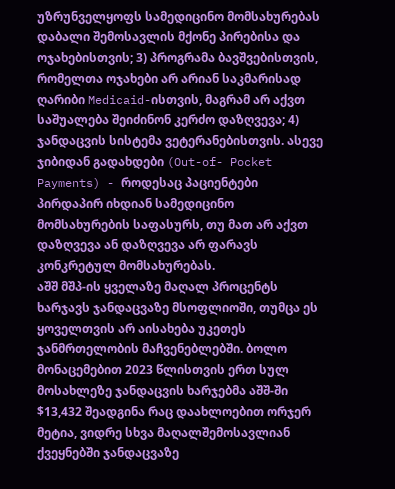უზრუნველყოფს სამედიცინო მომსახურებას დაბალი შემოსავლის მქონე პირებისა და ოჯახებისთვის; 3) პროგრამა ბავშვებისთვის, რომელთა ოჯახები არ არიან საკმარისად ღარიბი Medicaid-ისთვის, მაგრამ არ აქვთ საშუალება შეიძინონ კერძო დაზღვევა; 4) ჯანდაცვის სისტემა ვეტერანებისთვის. ასევე ჯიბიდან გადახდები (Out-of- Pocket Payments) - როდესაც პაციენტები პირდაპირ იხდიან სამედიცინო მომსახურების საფასურს, თუ მათ არ აქვთ დაზღვევა ან დაზღვევა არ ფარავს კონკრეტულ მომსახურებას.
აშშ მშპ-ის ყველაზე მაღალ პროცენტს ხარჯავს ჯანდაცვაზე მსოფლიოში, თუმცა ეს ყოველთვის არ აისახება უკეთეს ჯანმრთელობის მაჩვენებლებში. ბოლო მონაცემებით 2023 წლისთვის ერთ სულ მოსახლეზე ჯანდაცვის ხარჯებმა აშშ-ში $13,432 შეადგინა რაც დაახლოებით ორჯერ მეტია, ვიდრე სხვა მაღალშემოსავლიან ქვეყნებში ჯანდაცვაზე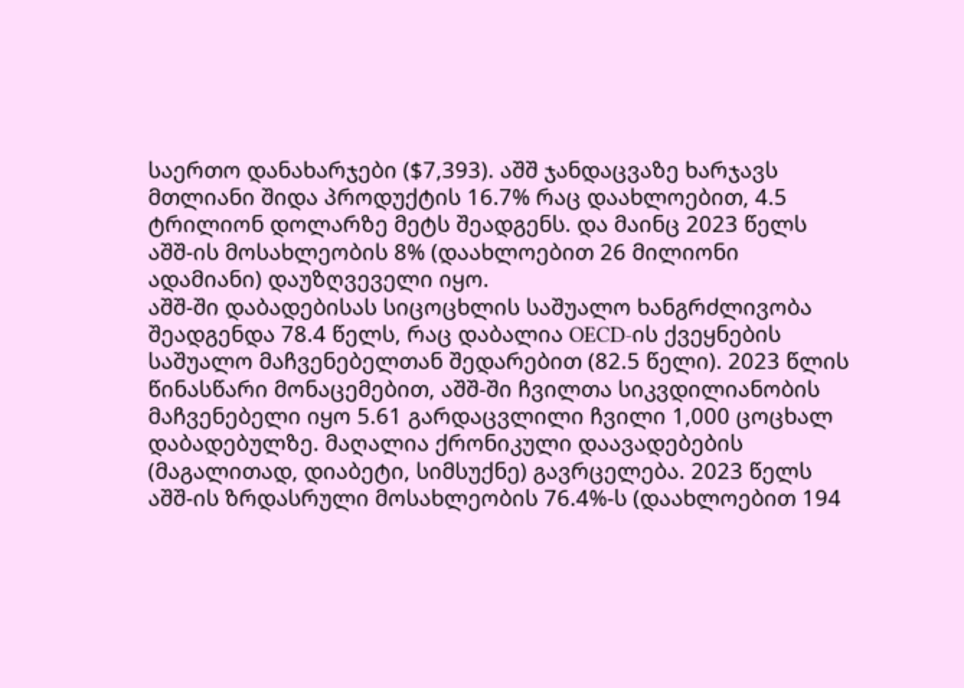საერთო დანახარჯები ($7,393). აშშ ჯანდაცვაზე ხარჯავს მთლიანი შიდა პროდუქტის 16.7% რაც დაახლოებით, 4.5 ტრილიონ დოლარზე მეტს შეადგენს. და მაინც 2023 წელს აშშ-ის მოსახლეობის 8% (დაახლოებით 26 მილიონი ადამიანი) დაუზღვეველი იყო.
აშშ-ში დაბადებისას სიცოცხლის საშუალო ხანგრძლივობა შეადგენდა 78.4 წელს, რაც დაბალია OECD-ის ქვეყნების საშუალო მაჩვენებელთან შედარებით (82.5 წელი). 2023 წლის წინასწარი მონაცემებით, აშშ-ში ჩვილთა სიკვდილიანობის მაჩვენებელი იყო 5.61 გარდაცვლილი ჩვილი 1,000 ცოცხალ დაბადებულზე. მაღალია ქრონიკული დაავადებების (მაგალითად, დიაბეტი, სიმსუქნე) გავრცელება. 2023 წელს აშშ-ის ზრდასრული მოსახლეობის 76.4%-ს (დაახლოებით 194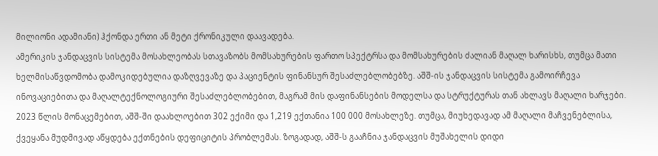მილიონი ადამიანი) ჰქონდა ერთი ან მეტი ქრონიკული დაავადება.
ამერიკის ჯანდაცვის სისტემა მოსახლეობას სთავაზობს მომსახურების ფართო სპექტრსა და მომსახურების ძალიან მაღალ ხარისხს, თუმცა მათი ხელმისაწვდომობა დამოკიდებულია დაზღვევაზე და პაციენტის ფინანსურ შესაძლებლობებზე. აშშ-ის ჯანდაცვის სისტემა გამოირჩევა ინოვაციებითა და მაღალტექნოლოგიური შესაძლებლობებით, მაგრამ მის დაფინანსების მოდელსა და სტრუქტურას თან ახლავს მაღალი ხარჯები.
2023 წლის მონაცემებით, აშშ-ში დაახლოებით 302 ექიმი და 1,219 ექთანია 100 000 მოსახლეზე. თუმცა, მიუხედავად ამ მაღალი მაჩვენებლისა, ქვეყანა მუდმივად აწყდება ექთნების დეფიციტის პრობლემას. ზოგადად, აშშ-ს გააჩნია ჯანდაცვის მუშახელის დიდი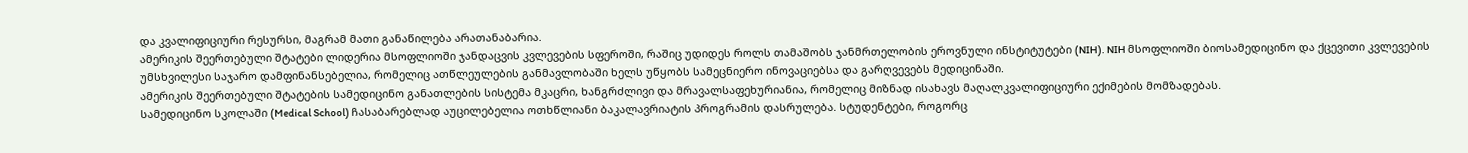და კვალიფიციური რესურსი, მაგრამ მათი განაწილება არათანაბარია.
ამერიკის შეერთებული შტატები ლიდერია მსოფლიოში ჯანდაცვის კვლევების სფეროში, რაშიც უდიდეს როლს თამაშობს ჯანმრთელობის ეროვნული ინსტიტუტები (NIH). NIH მსოფლიოში ბიოსამედიცინო და ქცევითი კვლევების უმსხვილესი საჯარო დამფინანსებელია, რომელიც ათწლეულების განმავლობაში ხელს უწყობს სამეცნიერო ინოვაციებსა და გარღვევებს მედიცინაში.
ამერიკის შეერთებული შტატების სამედიცინო განათლების სისტემა მკაცრი, ხანგრძლივი და მრავალსაფეხურიანია, რომელიც მიზნად ისახავს მაღალკვალიფიციური ექიმების მომზადებას.
სამედიცინო სკოლაში (Medical School) ჩასაბარებლად აუცილებელია ოთხწლიანი ბაკალავრიატის პროგრამის დასრულება. სტუდენტები, როგორც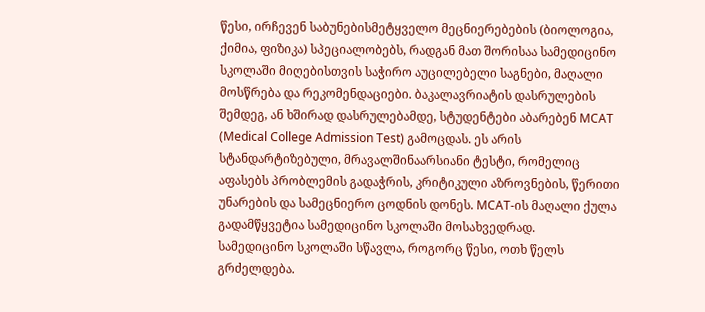წესი, ირჩევენ საბუნებისმეტყველო მეცნიერებების (ბიოლოგია, ქიმია, ფიზიკა) სპეციალობებს, რადგან მათ შორისაა სამედიცინო სკოლაში მიღებისთვის საჭირო აუცილებელი საგნები, მაღალი მოსწრება და რეკომენდაციები. ბაკალავრიატის დასრულების შემდეგ, ან ხშირად დასრულებამდე, სტუდენტები აბარებენ MCAT (Medical College Admission Test) გამოცდას. ეს არის სტანდარტიზებული, მრავალშინაარსიანი ტესტი, რომელიც აფასებს პრობლემის გადაჭრის, კრიტიკული აზროვნების, წერითი უნარების და სამეცნიერო ცოდნის დონეს. MCAT-ის მაღალი ქულა გადამწყვეტია სამედიცინო სკოლაში მოსახვედრად.
სამედიცინო სკოლაში სწავლა, როგორც წესი, ოთხ წელს გრძელდება.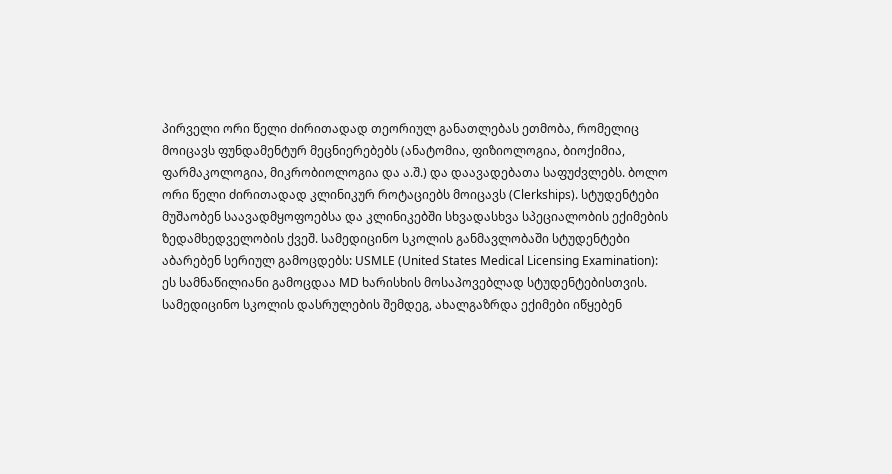პირველი ორი წელი ძირითადად თეორიულ განათლებას ეთმობა, რომელიც მოიცავს ფუნდამენტურ მეცნიერებებს (ანატომია, ფიზიოლოგია, ბიოქიმია, ფარმაკოლოგია, მიკრობიოლოგია და ა.შ.) და დაავადებათა საფუძვლებს. ბოლო ორი წელი ძირითადად კლინიკურ როტაციებს მოიცავს (Clerkships). სტუდენტები მუშაობენ საავადმყოფოებსა და კლინიკებში სხვადასხვა სპეციალობის ექიმების ზედამხედველობის ქვეშ. სამედიცინო სკოლის განმავლობაში სტუდენტები აბარებენ სერიულ გამოცდებს: USMLE (United States Medical Licensing Examination): ეს სამნაწილიანი გამოცდაა MD ხარისხის მოსაპოვებლად სტუდენტებისთვის.
სამედიცინო სკოლის დასრულების შემდეგ, ახალგაზრდა ექიმები იწყებენ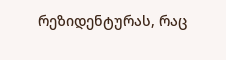რეზიდენტურას, რაც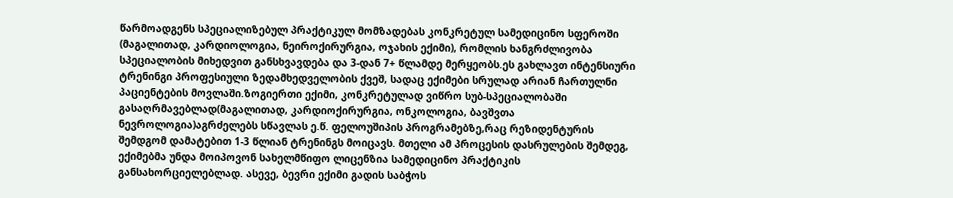წარმოადგენს სპეციალიზებულ პრაქტიკულ მომზადებას კონკრეტულ სამედიცინო სფეროში (მაგალითად, კარდიოლოგია, ნეიროქირურგია, ოჯახის ექიმი), რომლის ხანგრძლივობა სპეციალობის მიხედვით განსხვავდება და 3-დან 7+ წლამდე მერყეობს.ეს გახლავთ ინტენსიური ტრენინგი პროფესიული ზედამხედველობის ქვეშ, სადაც ექიმები სრულად არიან ჩართულნი პაციენტების მოვლაში.ზოგიერთი ექიმი, კონკრეტულად ვიწრო სუბ-სპეციალობაში გასაღრმავებლად(მაგალითად, კარდიოქირურგია, ონკოლოგია, ბავშვთა ნევროლოგია)აგრძელებს სწავლას ე.წ. ფელოუშიპის პროგრამებზე,რაც რეზიდენტურის შემდგომ დამატებით 1-3 წლიან ტრენინგს მოიცავს. მთელი ამ პროცესის დასრულების შემდეგ, ექიმებმა უნდა მოიპოვონ სახელმწიფო ლიცენზია სამედიცინო პრაქტიკის განსახორციელებლად. ასევე, ბევრი ექიმი გადის საბჭოს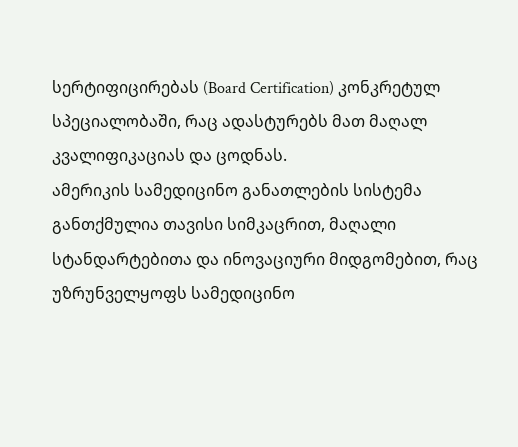სერტიფიცირებას (Board Certification) კონკრეტულ სპეციალობაში, რაც ადასტურებს მათ მაღალ კვალიფიკაციას და ცოდნას.
ამერიკის სამედიცინო განათლების სისტემა განთქმულია თავისი სიმკაცრით, მაღალი სტანდარტებითა და ინოვაციური მიდგომებით, რაც უზრუნველყოფს სამედიცინო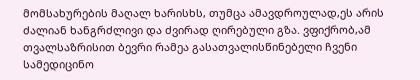მომსახურების მაღალ ხარისხს, თუმცა ამავდროულად,ეს არის ძალიან ხანგრძლივი და ძვირად ღირებული გზა. ვფიქრობ,ამ თვალსაზრისით ბევრი რამეა გასათვალისწინებელი ჩვენი სამედიცინო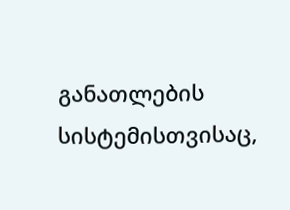განათლების სისტემისთვისაც,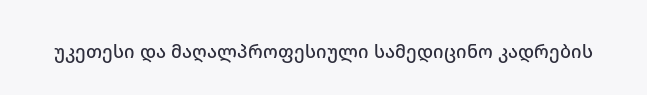უკეთესი და მაღალპროფესიული სამედიცინო კადრების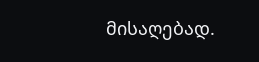მისაღებად.